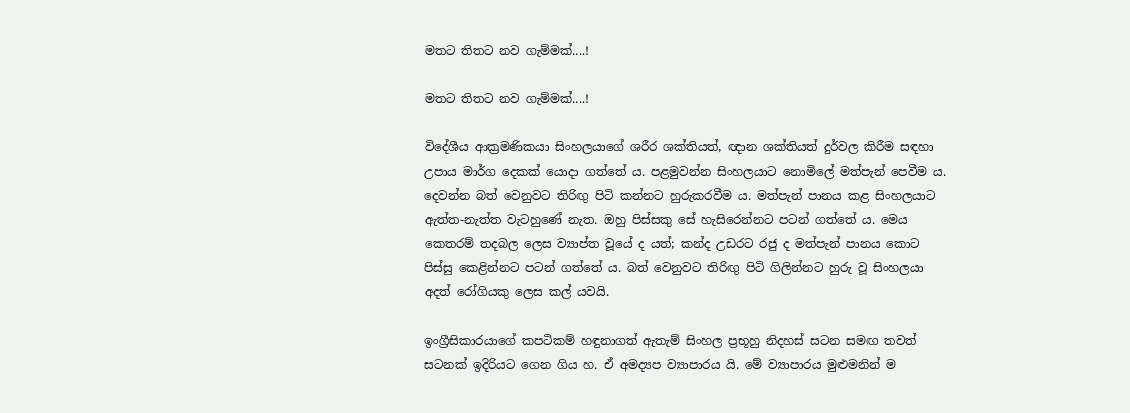මතට තිතට නව ගැම්මක්....!

මතට තිතට නව ගැම්මක්....!

විදේශීය ආක්‍රමණිකයා සිංහලයාගේ ශරීර ශක්තියත්, ඥාන ශක්තියත් දුර්වල කිරීම සඳහා උපාය මාර්ග දෙකක් යොදා ගත්තේ ය. පළමුවන්න සිංහලයාට නොමිලේ මත්පැන් පෙවීම ය. දෙවන්න බත් වෙනුවට තිරිඟු පිටි කන්නට හුරුකරවීම ය. මත්පැන් පානය කළ සිංහලයාට ඇත්ත-නැත්ත වැටහුණේ නැත. ඔහු පිස්සකු සේ හැසිරෙන්නට පටන් ගත්තේ ය. මෙය කෙතරම් තදබල ලෙස ව්‍යාප්ත වූයේ ද යත්; කන්ද උඩරට රජු ද මත්පැන් පානය කොට පිස්සු කෙළින්නට පටන් ගත්තේ ය. බත් වෙනුවට තිරිඟු පිටි ගිලින්නට හුරු වූ සිංහලයා අදත් රෝගියකු ලෙස කල් යවයි.

ඉංග්‍රීසිකාරයාගේ කපටිකම් හඳුනාගත් ඇතැම් සිංහල ප්‍රභූහු නිදහස් සටන සමඟ තවත් සටනක් ඉදිරියට ගෙන ගිය හ. ඒ අමද්‍යප ව්‍යාපාරය යි. මේ ව්‍යාපාරය මුළුමනින් ම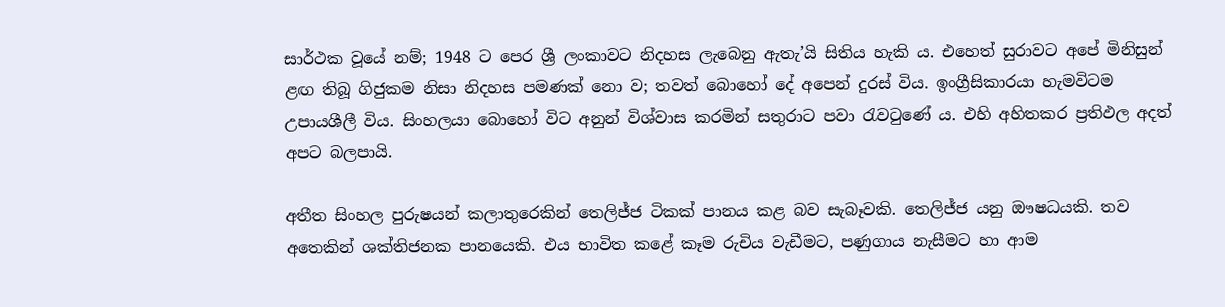සාර්ථක වූයේ නම්; 1948 ට පෙර ශ්‍රී ලංකාවට නිදහස ලැබෙනු ඇතැ’යි සිතිය හැකි ය. එහෙත් සුරාවට අපේ මිනිසුන් ළඟ තිබූ ගිජුකම නිසා නිදහස පමණක් නො ව; තවත් බොහෝ දේ අපෙන් දුරස් විය. ඉංග්‍රීසිකාරයා හැමවිටම උපායශීලී විය. සිංහලයා බොහෝ විට අනුන් විශ්වාස කරමින් සතුරාට පවා රැවටුණේ ය. එහි අහිතකර ප්‍රතිඵල අදත් අපට බලපායි.

අතීත සිංහල පුරුෂයන් කලාතුරෙකින් තෙලිජ්ජ ටිකක් පානය කළ බව සැබෑවකි. තෙලිජ්ජ යනු ඖෂධයකි. තව අතෙකින් ශක්තිජනක පානයෙකි. එය භාවිත කළේ කෑම රුචිය වැඩීමට, පණුගාය නැසීමට හා ආම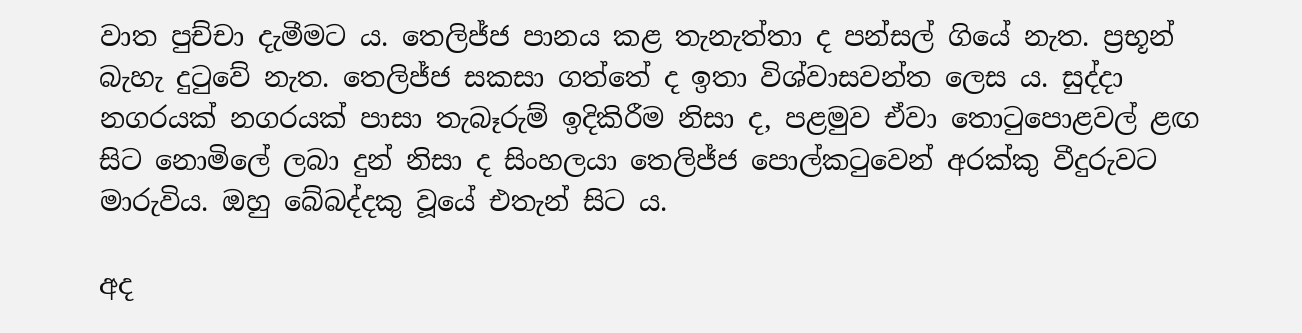වාත පුච්චා දැමීමට ය. තෙලිජ්ජ පානය කළ තැනැත්තා ද පන්සල් ගියේ නැත. ප්‍රභූන් බැහැ දුටුවේ නැත. තෙලිජ්ජ සකසා ගත්තේ ද ඉතා විශ්වාසවන්ත ලෙස ය. සුද්දා නගරයක් නගරයක් පාසා තැබෑරුම් ඉදිකිරීම නිසා ද, පළමුව ඒවා තොටුපොළවල් ළඟ සිට නොමිලේ ලබා දුන් නිසා ද සිංහලයා තෙලිජ්ජ පොල්කටුවෙන් අරක්කු වීදුරුවට මාරුවිය. ඔහු බේබද්දකු වූයේ එතැන් සිට ය.

අද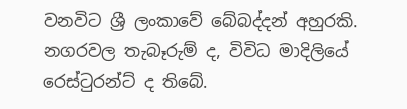වනවිට ශ්‍රී ලංකාවේ බේබද්දන් අහුරකි. නගරවල තැබෑරුම් ද, විවිධ මාදිලියේ රෙස්ටුරන්ට් ද තිබේ.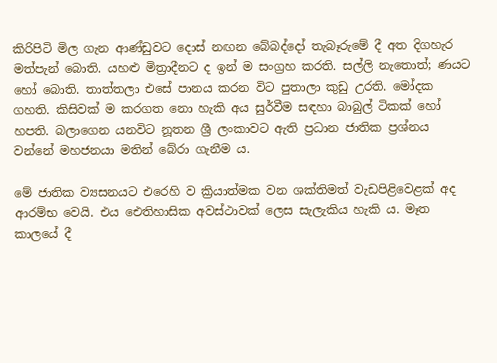කිරිපිටි මිල ගැන ආණ්ඩුවට දොස් නඟන බේබද්දෝ තැබෑරුමේ දී අත දිගහැර මත්පැන් බොති. යහළු මිත්‍රාදීනට ද ඉන් ම සංග්‍රහ කරති. සල්ලි නැතොත්; ණයට හෝ බොති. තාත්තලා එසේ පානය කරන විට පුතාලා කුඩු උරති. මෝදක ගහති. කිසිවක් ම කරගත නො හැකි අය සුර්වීම සඳහා බාබුල් ටිකක් හෝ හපති. බලාගෙන යනවිට නූතන ශ්‍රී ලංකාවට ඇති ප්‍රධාන ජාතික ප්‍රශ්නය වන්නේ මහජනයා මතින් බේරා ගැනීම ය.

මේ ජාතික ව්‍යසනයට එරෙහි ව ක්‍රියාත්මක වන ශක්තිමත් වැඩපිළිවෙළක් අද ආරම්භ වෙයි. එය ඓතිහාසික අවස්ථාවක් ලෙස සැලැකිය හැකි ය. මෑත කාලයේ දී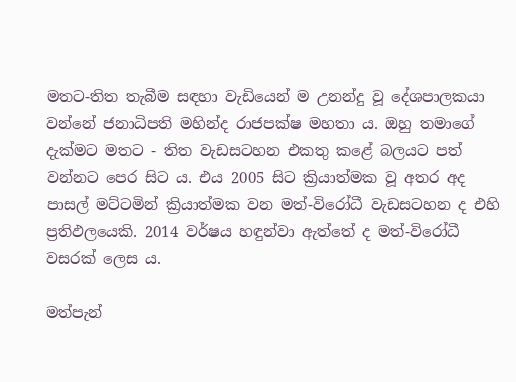මතට-තිත තැබීම සඳහා වැඩියෙන් ම උනන්දු වූ දේශපාලකයා වන්නේ ජනාධිපති මහින්ද රාජපක්ෂ මහතා ය. ඔහු තමාගේ දැක්මට මතට - තිත වැඩසටහන එකතු කළේ බලයට පත් වන්නට පෙර සිට ය. එය 2005 සිට ක්‍රියාත්මක වූ අතර අද පාසල් මට්ටමින් ක්‍රියාත්මක වන මත්-විරෝධී වැඩසටහන ද එහි ප්‍රතිඵලයෙකි. 2014 වර්ෂය හඳුන්වා ඇත්තේ ද මත්-විරෝධී වසරක් ලෙස ය.

මත්පැන්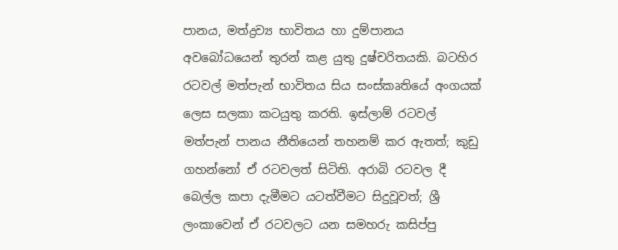පානය, මත්ද්‍රව්‍ය භාවිතය හා දුම්පානය අවබෝධයෙන් තුරන් කළ යුතු දුෂ්චරිතයකි. බටහිර රටවල් මත්පැන් භාවිතය සිය සංස්කෘතියේ අංගයක් ලෙස සලකා කටයුතු කරති. ඉස්ලාම් රටවල් මත්පැන් පානය නීතියෙන් තහනම් කර ඇතත්; කුඩු ගහන්නෝ ඒ රටවලත් සිටිති. අරාබි රටවල දී බෙල්ල කපා දැමීමට යටත්වීමට සිදුවූවත්; ශ්‍රී ලංකාවෙන් ඒ රටවලට යන සමහරු කසිප්පු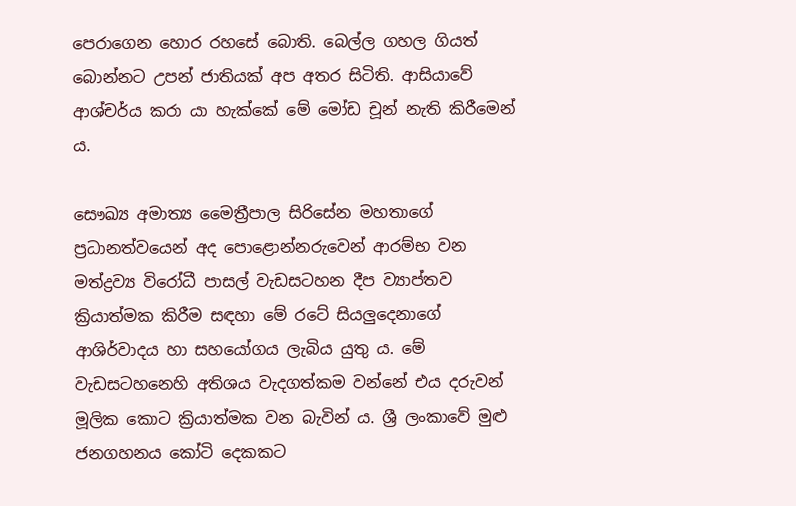පෙරාගෙන හොර ‍රහසේ බොති. බෙල්ල ගහල ගියත් බොන්නට උපන් ජාතියක් අප අතර සිටිති. ආසියාවේ ආශ්චර්ය කරා යා හැක්කේ මේ මෝඩ චූන් නැති කිරීමෙන් ය.

සෞඛ්‍ය අමාත්‍ය මෛත්‍රීපාල සිරිසේන මහතාගේ ප්‍රධානත්වයෙන් අද පොළොන්නරුවෙන් ආරම්භ වන මත්ද්‍රව්‍ය වි‍රෝධී පාසල් වැඩසටහන දීප ව්‍යාප්තව ක්‍රියාත්මක කිරීම සඳහා මේ රටේ සියලුදෙනාගේ ආශිර්වාදය හා සහයෝගය ලැබිය යුතු ය. මේ වැඩසටහනෙහි අතිශය වැදගත්කම වන්නේ එය දරුවන් මූලික කොට ක්‍රියාත්මක වන බැවින් ය. ශ්‍රී ලංක‍ාවේ මුළු ජනගහනය කෝටි දෙකකට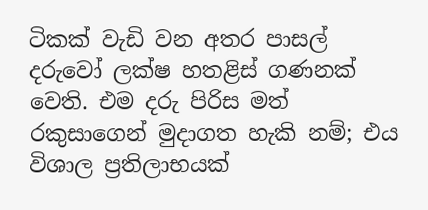ටිකක් වැඩි වන අතර පාසල් දරුවෝ ලක්ෂ හතළිස් ගණනක් වෙති. එම දරු පිරිස මත් රකුසාගෙන් මුදාගත හැකි නම්; එය විශාල ප්‍රතිලාභයක්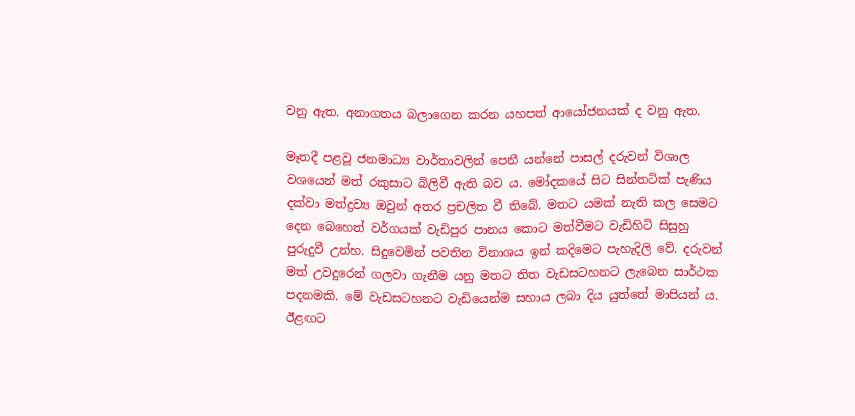වනු ඇත. අනාගතය බලාගෙන කරන යහපත් ආයෝජනයක් ද වනු ඇත.

මෑතදී පළවූ ජනමාධ්‍ය වාර්තාවලින් පෙනී යන්නේ පාසල් දරුවන් විශාල වශයෙන් මත් රකුසාට බිලිවී ඇති බව ය. මෝදකයේ සිට සින්තටික් පැණිය දක්වා මත්ද්‍රව්‍ය ඔවුන් අතර ප්‍රචලිත වී තිබේ. මතට යමක් නැති කල සෙමට දෙන බෙහෙත් වර්ගයක් වැඩිපුර පානය කොට මත්වීමට වැඩිහිටි සිසුහු පුරුදුවී උන්හ. සිදුවෙමින් පවතින විනාශය ඉන් කදිමෙට පැහැදිලි වේ. දරුවන් මත් උවදුරෙන් ගලවා ගැනීම යනු මතට තිත වැඩසටහනට ලැබෙන සාර්ථක පදනමකි. මේ වැඩසටහනට වැඩියෙන්ම සහාය ලබා දිය යුත්තේ මාපියන් ය. ඊළඟට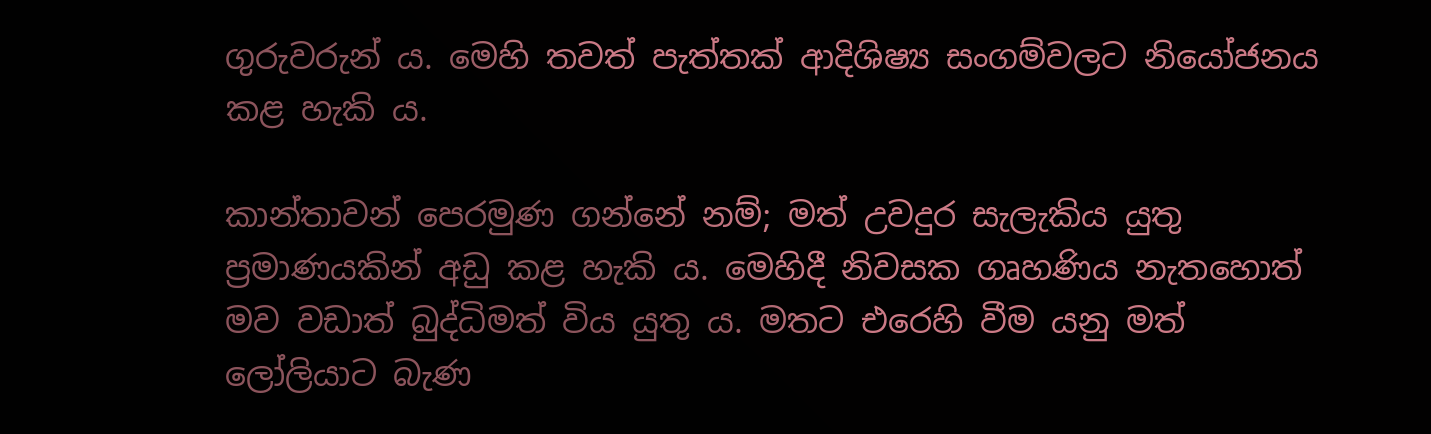ගුරුවරුන් ය. මෙහි තවත් පැත්තක් ආදිශිෂ්‍ය සංගම්වලට නියෝජනය කළ හැකි ය.

කාන්තාවන් පෙරමුණ ගන්නේ නම්; මත් උවදුර සැලැකිය යුතු ප්‍රමාණයකින් අඩු කළ හැකි ය. මෙහිදී නිවසක ගෘහණිය නැතහොත් මව වඩාත් බුද්ධිමත් විය යුතු ය. මතට එරෙහි වීම යනු මත් ලෝලියාට බැණ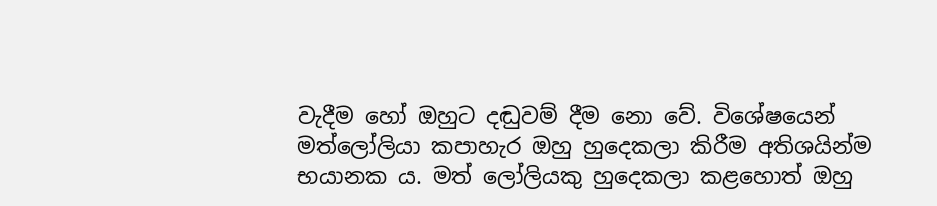වැදීම හෝ ඔහුට දඬුවම් දීම නො වේ. විශේෂයෙන් මත්ලෝලියා කපාහැර ඔහු හුදෙකලා කිරීම අතිශයින්ම භයානක ය. මත් ලෝලියකු හුදෙකලා කළහොත් ඔහු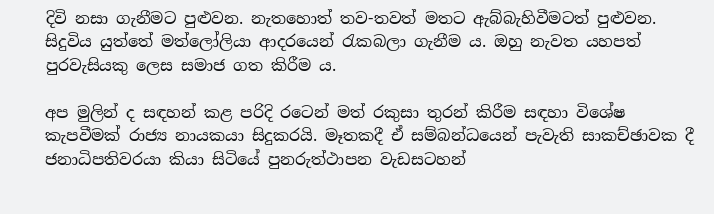දිවි නසා ගැනීමට පුළුවන. නැතහොත් තව-තවත් මතට ඇබ්බැහිවීමටත් පුළුවන. සිදුවිය යුත්තේ මත්ලෝලියා ආදරයෙන් රැකබලා ගැනීම ය. ඔහු නැවත යහපත් පුරවැසියකු ලෙස සමාජ ගත කිරීම ය.

අප මුලින් ද සඳහන් කළ පරිදි රටෙන් මත් රකුසා තුරන් කිරීම සඳහා විශේෂ කැපවීමක් රාජ්‍ය නායකයා සිදුකරයි. මෑතකදී ඒ සම්බන්ධයෙන් පැවැති සාකච්ඡාවක දී ජනාධිපතිවරයා කියා සිටියේ පුනරුත්ථාපන වැඩසටහන්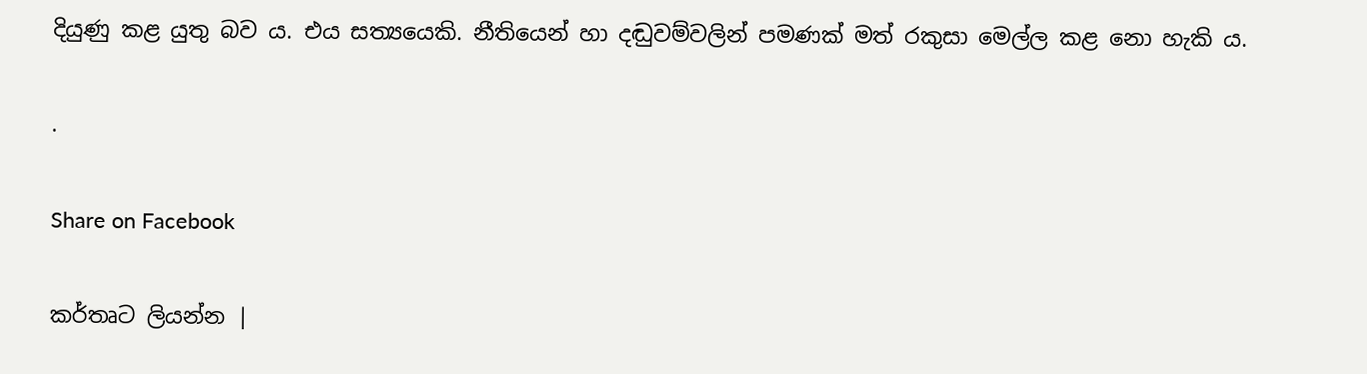දියුණු කළ යුතු බව ය. එය සත්‍යයෙකි. නීතියෙන් හා දඬුවම්වලින් පමණක් මත් රකුසා මෙල්ල කළ නො හැකි ය.

.

Share on Facebook

කර්තෘට ලියන්න |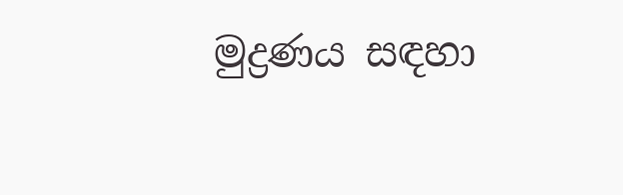මුද්‍රණය සඳහා